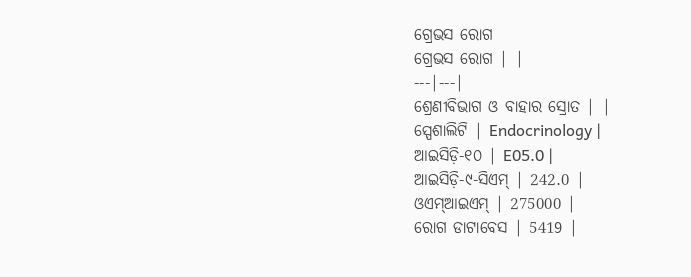ଗ୍ରେଭସ ରୋଗ
ଗ୍ରେଭସ ରୋଗ | |
---|---|
ଶ୍ରେଣୀବିଭାଗ ଓ ବାହାର ସ୍ରୋତ | |
ସ୍ପେଶାଲିଟି | Endocrinology |
ଆଇସିଡ଼ି-୧୦ | E05.0 |
ଆଇସିଡ଼ି-୯-ସିଏମ୍ | 242.0 |
ଓଏମ୍ଆଇଏମ୍ | 275000 |
ରୋଗ ଡାଟାବେସ | 5419 |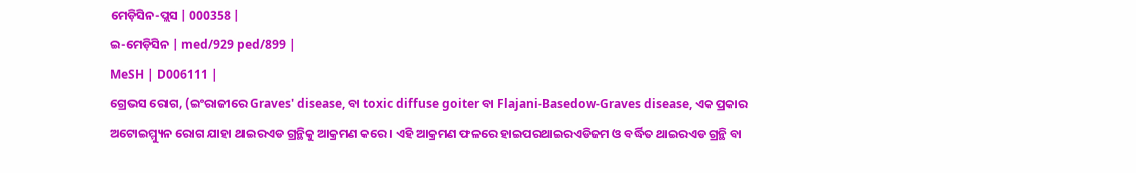ମେଡ଼ିସିନ-ପ୍ଲସ | 000358 |
ଇ-ମେଡ଼ିସିନ | med/929 ped/899 |
MeSH | D006111 |
ଗ୍ରେଭସ ରୋଗ, (ଇଂରାଜୀରେ Graves' disease, ବା toxic diffuse goiter ବା Flajani-Basedow-Graves disease, ଏକ ପ୍ରକାର ଅଟୋଇମ୍ମ୍ୟୁନ ରୋଗ ଯାହା ଥାଇରଏଡ ଗ୍ରନ୍ଥିକୁ ଆକ୍ରମଣ କରେ । ଏହି ଆକ୍ରମଣ ଫଳରେ ହାଇପରଥାଇରଏଡିଜମ ଓ ବର୍ଦ୍ଧିତ ଥାଇରଏଡ ଗ୍ରନ୍ଥି ବା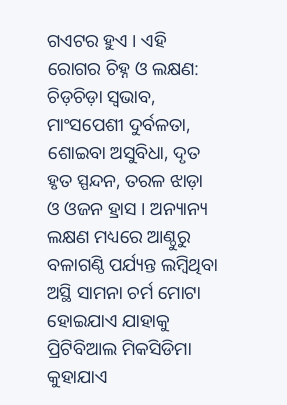ଗଏଟର ହୁଏ । ଏହି ରୋଗର ଚିହ୍ନ ଓ ଲକ୍ଷଣ: ଚିଡ଼ଚିଡ଼ା ସ୍ୱଭାବ, ମାଂସପେଶୀ ଦୁର୍ବଳତା, ଶୋଇବା ଅସୁବିଧା, ଦୃତ ହୃତ ସ୍ପନ୍ଦନ, ତରଳ ଝାଡ଼ା ଓ ଓଜନ ହ୍ରାସ । ଅନ୍ୟାନ୍ୟ ଲକ୍ଷଣ ମଧ୍ୟରେ ଆଣ୍ଠୁରୁ ବଳାଗଣ୍ଠି ପର୍ଯ୍ୟନ୍ତ ଲମ୍ବିଥିବା ଅସ୍ଥି ସାମନା ଚର୍ମ ମୋଟା ହୋଇଯାଏ ଯାହାକୁ ପ୍ରିଟିବିଆଲ ମିକସିଡିମା କୁହାଯାଏ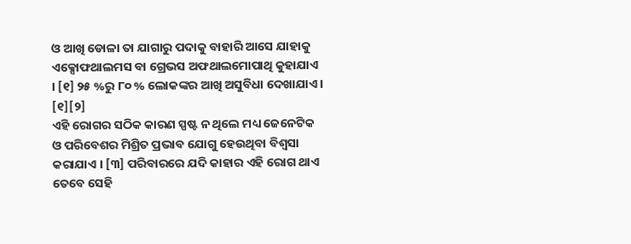ଓ ଆଖି ଡୋଳା ତା ଯାଗାରୁ ପଦାକୁ ବାହାରି ଆସେ ଯାହାକୁ ଏକ୍ସୋଫଥାଲମସ ବା ଗ୍ରେଭସ ଅଫଥାଲମୋପାଥି କୁହାଯାଏ । [୧] ୨୫ %ରୁ ୮୦ % ଲୋକଙ୍କର ଆଖି ଅସୁବିଧା ଦେଖାଯାଏ । [୧][୨]
ଏହି ରୋଗର ସଠିକ କାରଣ ସ୍ପଷ୍ଟ ନ ଥିଲେ ମଧ୍ୟ ଜେନେଟିକ ଓ ପରିବେଶର ମିଶ୍ରିତ ପ୍ରଭାବ ଯୋଗୁ ହେଉଥିବା ବିଶ୍ୱସା କରାଯାଏ । [୩] ପରିବାରରେ ଯଦି କାହାର ଏହି ରୋଗ ଥାଏ ତେବେ ସେହି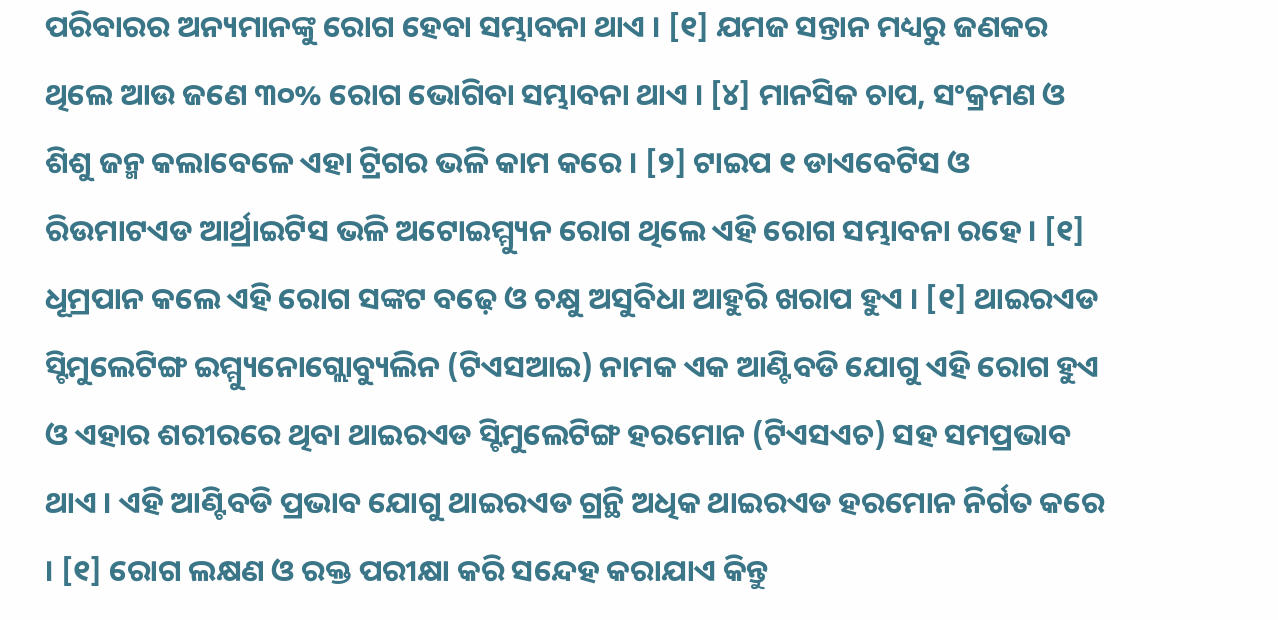ପରିବାରର ଅନ୍ୟମାନଙ୍କୁ ରୋଗ ହେବା ସମ୍ଭାବନା ଥାଏ । [୧] ଯମଜ ସନ୍ତାନ ମଧ୍ୟରୁ ଜଣକର ଥିଲେ ଆଉ ଜଣେ ୩୦% ରୋଗ ଭୋଗିବା ସମ୍ଭାବନା ଥାଏ । [୪] ମାନସିକ ଚାପ, ସଂକ୍ରମଣ ଓ ଶିଶୁ ଜନ୍ମ କଲାବେଳେ ଏହା ଟ୍ରିଗର ଭଳି କାମ କରେ । [୨] ଟାଇପ ୧ ଡାଏବେଟିସ ଓ ରିଉମାଟଏଡ ଆର୍ଥ୍ରାଇଟିସ ଭଳି ଅଟୋଇମ୍ମ୍ୟୁନ ରୋଗ ଥିଲେ ଏହି ରୋଗ ସମ୍ଭାବନା ରହେ । [୧] ଧୂମ୍ରପାନ କଲେ ଏହି ରୋଗ ସଙ୍କଟ ବଢ଼େ ଓ ଚକ୍ଷୁ ଅସୁବିଧା ଆହୁରି ଖରାପ ହୁଏ । [୧] ଥାଇରଏଡ ସ୍ଟିମୁଲେଟିଙ୍ଗ ଇମ୍ମ୍ୟୁନୋଗ୍ଲୋବ୍ୟୁଲିନ (ଟିଏସଆଇ) ନାମକ ଏକ ଆଣ୍ଟିବଡି ଯୋଗୁ ଏହି ରୋଗ ହୁଏ ଓ ଏହାର ଶରୀରରେ ଥିବା ଥାଇରଏଡ ସ୍ଟିମୁଲେଟିଙ୍ଗ ହରମୋନ (ଟିଏସଏଚ) ସହ ସମପ୍ରଭାବ ଥାଏ । ଏହି ଆଣ୍ଟିବଡି ପ୍ରଭାବ ଯୋଗୁ ଥାଇରଏଡ ଗ୍ରନ୍ଥି ଅଧିକ ଥାଇରଏଡ ହରମୋନ ନିର୍ଗତ କରେ । [୧] ରୋଗ ଲକ୍ଷଣ ଓ ରକ୍ତ ପରୀକ୍ଷା କରି ସନ୍ଦେହ କରାଯାଏ କିନ୍ତୁ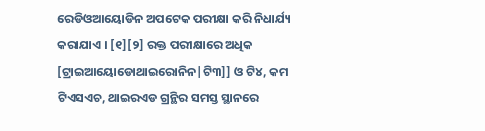ରେଡିଓଆୟୋଡିନ ଅପଟେକ ପରୀକ୍ଷା କରି ନିଧାର୍ଯ୍ୟ କରାଯାଏ । [୧][୨] ରକ୍ତ ପରୀକ୍ଷାରେ ଅଧିକ [ଟ୍ରାଇଆୟୋଡୋଥାଇରୋନିନ|ଟି୩]] ଓ ଟି୪, କମ ଟିଏସଏଚ, ଥାଇରଏଡ ଗ୍ରନ୍ଥିର ସମସ୍ତ ସ୍ଥାନରେ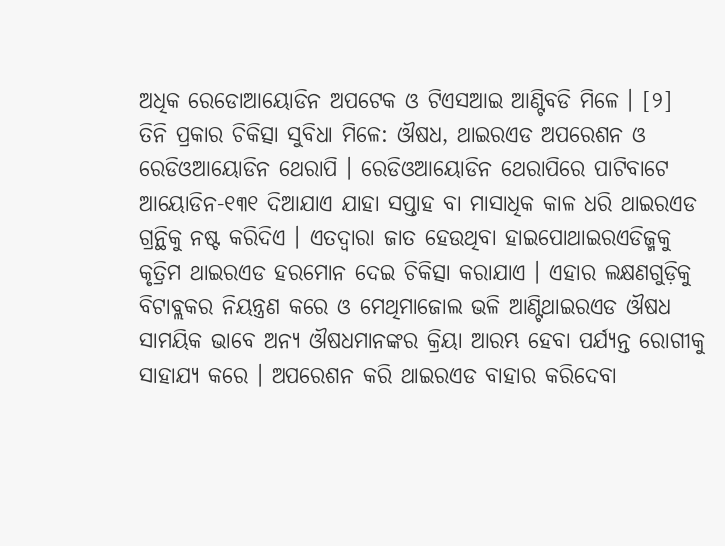ଅଧିକ ରେଡୋଆୟୋଡିନ ଅପଟେକ ଓ ଟିଏସଆଇ ଆଣ୍ଟିବଡି ମିଳେ । [୨]
ତିନି ପ୍ରକାର ଚିକିତ୍ସା ସୁବିଧା ମିଳେ: ଔଷଧ, ଥାଇରଏଡ ଅପରେଶନ ଓ ରେଡିଓଆୟୋଡିନ ଥେରାପି । ରେଡିଓଆୟୋଡିନ ଥେରାପିରେ ପାଟିବାଟେ ଆୟୋଡିନ-୧୩୧ ଦିଆଯାଏ ଯାହା ସପ୍ତାହ ବା ମାସାଧିକ କାଳ ଧରି ଥାଇରଏଡ ଗ୍ରନ୍ଥିକୁ ନଷ୍ଟ କରିଦିଏ । ଏତଦ୍ୱାରା ଜାତ ହେଉଥିବା ହାଇପୋଥାଇରଏଡିଜ୍ମକୁ କୃତ୍ରିମ ଥାଇରଏଡ ହରମୋନ ଦେଇ ଚିକିତ୍ସା କରାଯାଏ । ଏହାର ଲକ୍ଷଣଗୁଡ଼ିକୁ ବିଟାବ୍ଲକର ନିୟନ୍ତ୍ରଣ କରେ ଓ ମେଥିମାଜୋଲ ଭଳି ଆଣ୍ଟିଥାଇରଏଡ ଔଷଧ ସାମୟିକ ଭାବେ ଅନ୍ୟ ଔଷଧମାନଙ୍କର କ୍ରିୟା ଆରମ୍ଭ ହେବା ପର୍ଯ୍ୟନ୍ତ ରୋଗୀକୁ ସାହାଯ୍ୟ କରେ । ଅପରେଶନ କରି ଥାଇରଏଡ ବାହାର କରିଦେବା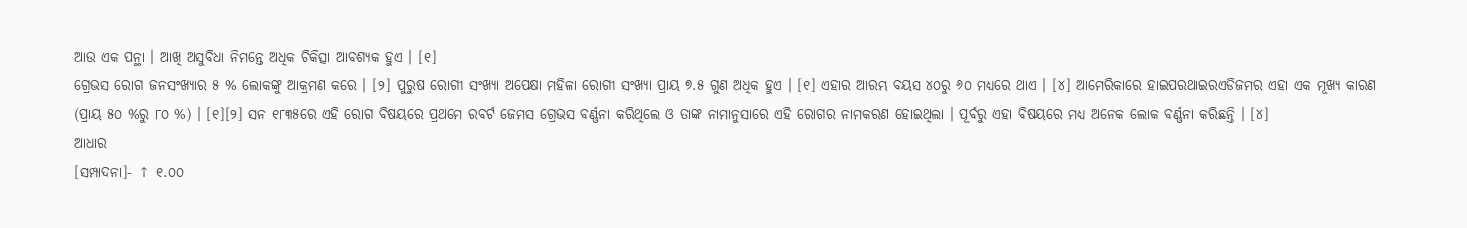ଆଉ ଏକ ପନ୍ଥା । ଆଖି ଅସୁବିଧା ନିମନ୍ତେ ଅଧିକ ଚିକିତ୍ସା ଆବଶ୍ୟକ ହୁଏ । [୧]
ଗ୍ରେଭସ ରୋଗ ଜନସଂଖ୍ୟାର ୫ % ଲୋକଙ୍କୁ ଆକ୍ରମଣ କରେ । [୨] ପୁରୁଷ ରୋଗୀ ସଂଖ୍ୟା ଅପେକ୍ଷା ମହିଳା ରୋଗୀ ସଂଖ୍ୟା ପ୍ରାୟ ୭.୫ ଗୁଣ ଅଧିକ ହୁଏ । [୧] ଏହାର ଆରମ୍ଭ ବୟସ ୪୦ରୁ ୬୦ ମଧ୍ୟରେ ଥାଏ । [୪] ଆମେରିକାରେ ହାଇପରଥାଇରଏଡିଜମର ଏହା ଏକ ମୂଖ୍ୟ କାରଣ (ପ୍ରାୟ ୫୦ %ରୁ ୮୦ %) । [୧][୨] ସନ ୧୮୩୫ରେ ଏହି ରୋଗ ବିଷୟରେ ପ୍ରଥମେ ରବର୍ଟ ଜେମସ ଗ୍ରେଭସ ବର୍ଣ୍ଣନା କରିଥିଲେ ଓ ତାଙ୍କ ନାମାନୁସାରେ ଏହି ରୋଗର ନାମକରଣ ହୋଇଥିଲା । ପୂର୍ବରୁ ଏହା ବିଷୟରେ ମଧ୍ୟ ଅନେକ ଲୋକ ବର୍ଣ୍ଣନା କରିଛନ୍ତି । [୪]
ଆଧାର
[ସମ୍ପାଦନା]- ↑ ୧.୦୦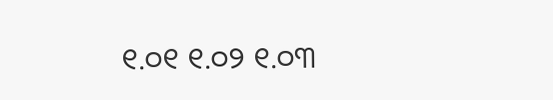୧.୦୧ ୧.୦୨ ୧.୦୩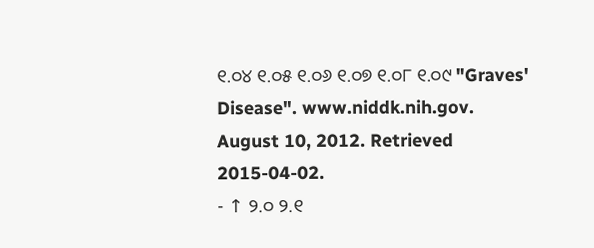୧.୦୪ ୧.୦୫ ୧.୦୬ ୧.୦୭ ୧.୦୮ ୧.୦୯ "Graves' Disease". www.niddk.nih.gov. August 10, 2012. Retrieved 2015-04-02.
- ↑ ୨.୦ ୨.୧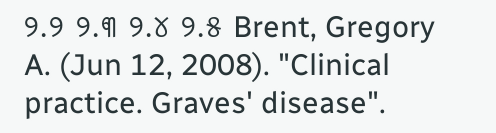୨.୨ ୨.୩ ୨.୪ ୨.୫ Brent, Gregory A. (Jun 12, 2008). "Clinical practice. Graves' disease".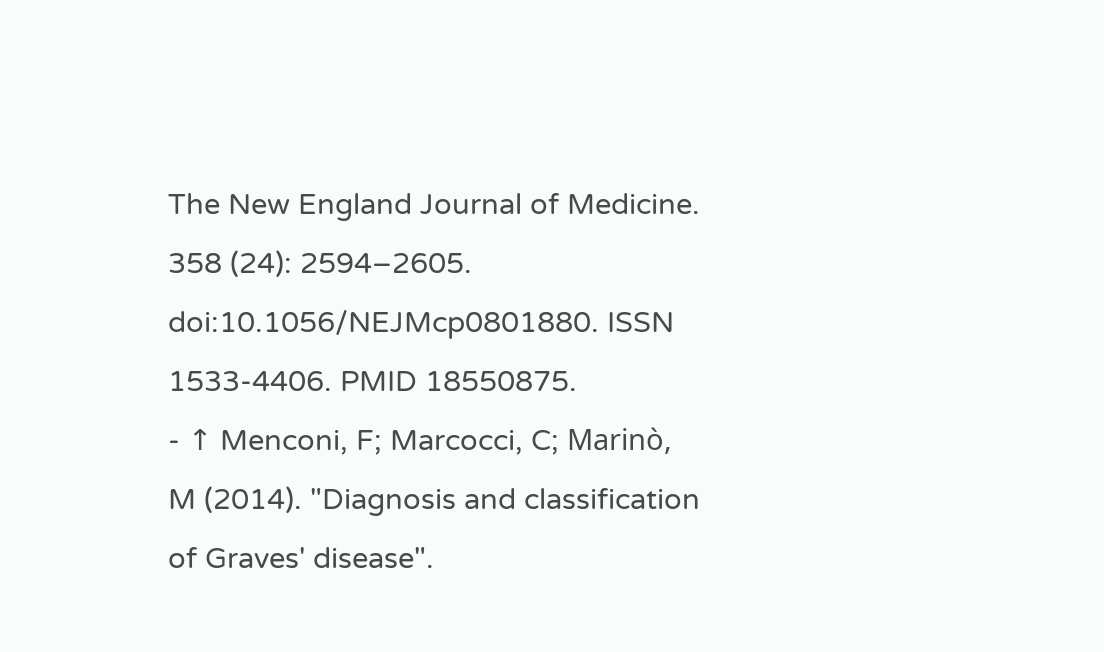The New England Journal of Medicine. 358 (24): 2594–2605. doi:10.1056/NEJMcp0801880. ISSN 1533-4406. PMID 18550875.
- ↑ Menconi, F; Marcocci, C; Marinò, M (2014). "Diagnosis and classification of Graves' disease".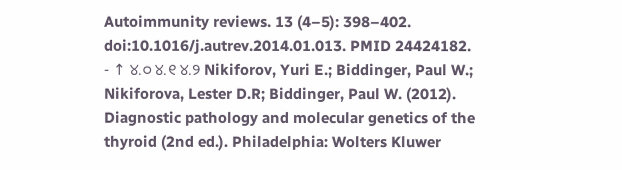Autoimmunity reviews. 13 (4–5): 398–402. doi:10.1016/j.autrev.2014.01.013. PMID 24424182.
- ↑ ୪.୦ ୪.୧ ୪.୨ Nikiforov, Yuri E.; Biddinger, Paul W.; Nikiforova, Lester D.R; Biddinger, Paul W. (2012). Diagnostic pathology and molecular genetics of the thyroid (2nd ed.). Philadelphia: Wolters Kluwer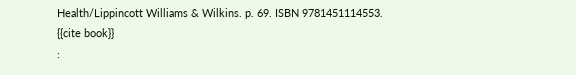Health/Lippincott Williams & Wilkins. p. 69. ISBN 9781451114553.
{{cite book}}
: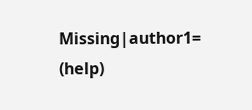Missing|author1=
(help)